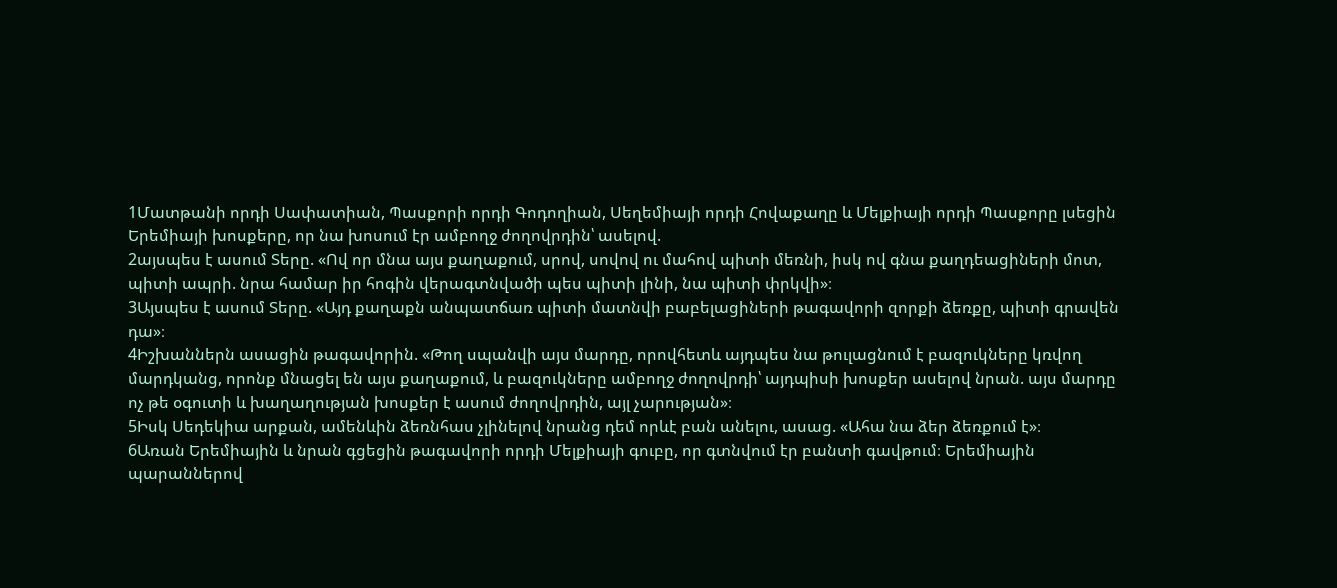1Մատթանի որդի Սափատիան, Պասքորի որդի Գոդողիան, Սեղեմիայի որդի Հովաքաղը և Մելքիայի որդի Պասքորը լսեցին Երեմիայի խոսքերը, որ նա խոսում էր ամբողջ ժողովրդին՝ ասելով.
2այսպես է ասում Տերը. «Ով որ մնա այս քաղաքում, սրով, սովով ու մահով պիտի մեռնի, իսկ ով գնա քաղդեացիների մոտ, պիտի ապրի. նրա համար իր հոգին վերագտնվածի պես պիտի լինի, նա պիտի փրկվի»։
3Այսպես է ասում Տերը. «Այդ քաղաքն անպատճառ պիտի մատնվի բաբելացիների թագավորի զորքի ձեռքը, պիտի գրավեն դա»։
4Իշխաններն ասացին թագավորին. «Թող սպանվի այս մարդը, որովհետև այդպես նա թուլացնում է բազուկները կռվող մարդկանց, որոնք մնացել են այս քաղաքում, և բազուկները ամբողջ ժողովրդի՝ այդպիսի խոսքեր ասելով նրան. այս մարդը ոչ թե օգուտի և խաղաղության խոսքեր է ասում ժողովրդին, այլ չարության»։
5Իսկ Սեդեկիա արքան, ամենևին ձեռնհաս չլինելով նրանց դեմ որևէ բան անելու, ասաց. «Ահա նա ձեր ձեռքում է»։
6Առան Երեմիային և նրան գցեցին թագավորի որդի Մելքիայի գուբը, որ գտնվում էր բանտի գավթում։ Երեմիային պարաններով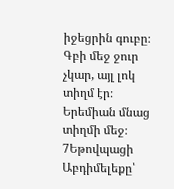իջեցրին գուբը։ Գբի մեջ ջուր չկար, այլ լոկ տիղմ էր։ Երեմիան մնաց տիղմի մեջ։
7Եթովպացի Աբդիմելեքը՝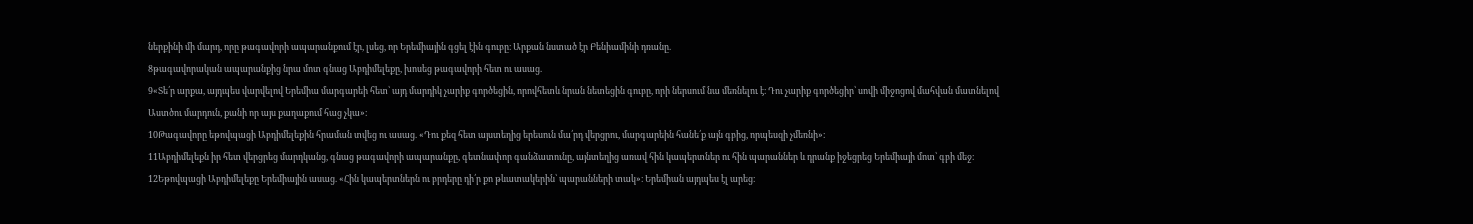ներքինի մի մարդ, որը թագավորի ապարանքում էր, լսեց, որ Երեմիային գցել էին գուբը։ Արքան նստած էր Բենիամինի դռանը.
8թագավորական ապարանքից նրա մոտ գնաց Աբդիմելեքը, խոսեց թագավորի հետ ու ասաց.
9«Տե՛ր արքա, այդպես վարվելով Երեմիա մարգարեի հետ՝ այդ մարդիկ չարիք գործեցին, որովհետև նրան նետեցին գուբը, որի ներսում նա մեռնելու է։ Դու չարիք գործեցիր՝ սովի միջոցով մահվան մատնելով Աստծու մարդուն, քանի որ այս քաղաքում հաց չկա»։
10Թագավորը եթովպացի Աբդիմելեքին հրաման տվեց ու ասաց. «Դու քեզ հետ այստեղից երեսուն մա՛րդ վերցրու, մարգարեին հանե՛ք այն գբից, որպեսզի չմեռնի»։
11Աբդիմելեքն իր հետ վերցրեց մարդկանց, գնաց թագավորի ապարանքը, գետնափոր գանձատունը, այնտեղից առավ հին կապերտներ ու հին պարաններ և դրանք իջեցրեց Երեմիայի մոտ՝ գբի մեջ։
12Եթովպացի Աբդիմելեքը Երեմիային ասաց. «Հին կապերտներն ու բրդերը դի՛ր քո թևատակերին՝ պարանների տակ»։ Երեմիան այդպես էլ արեց։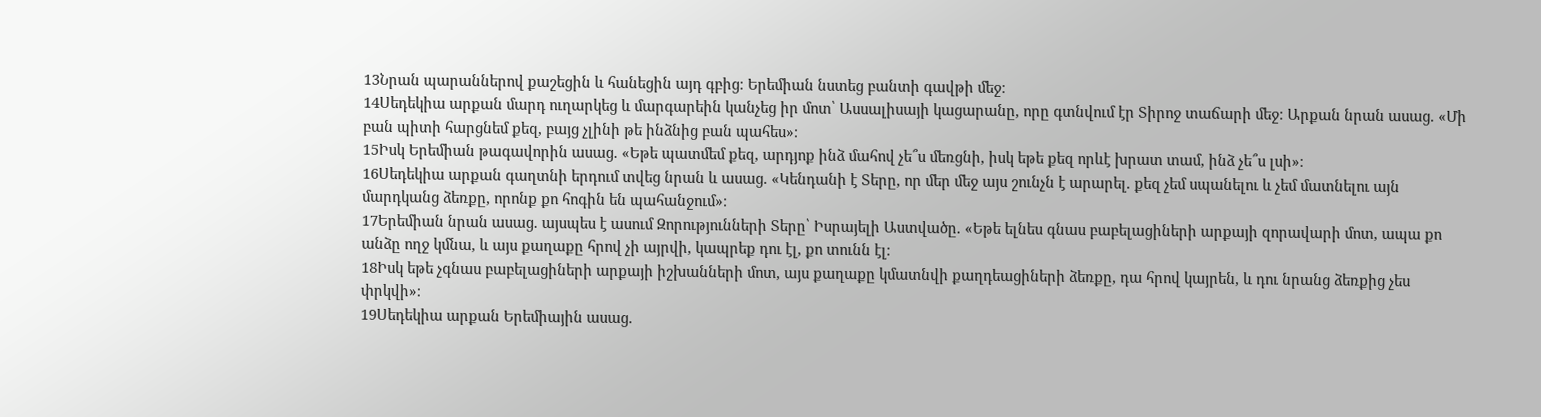13Նրան պարաններով քաշեցին և հանեցին այդ գբից։ Երեմիան նստեց բանտի գավթի մեջ։
14Սեդեկիա արքան մարդ ուղարկեց և մարգարեին կանչեց իր մոտ՝ Ասսալիսայի կացարանը, որը գտնվում էր Տիրոջ տաճարի մեջ։ Արքան նրան ասաց. «Մի բան պիտի հարցնեմ քեզ, բայց չլինի թե ինձնից բան պահես»։
15Իսկ Երեմիան թագավորին ասաց. «Եթե պատմեմ քեզ, արդյոք ինձ մահով չե՞ս մեռցնի, իսկ եթե քեզ որևէ խրատ տամ, ինձ չե՞ս լսի»։
16Սեդեկիա արքան գաղտնի երդում տվեց նրան և ասաց. «Կենդանի է Տերը, որ մեր մեջ այս շունչն է արարել. քեզ չեմ սպանելու և չեմ մատնելու այն մարդկանց ձեռքը, որոնք քո հոգին են պահանջում»։
17Երեմիան նրան ասաց. այսպես է ասում Զորությունների Տերը՝ Իսրայելի Աստվածը. «Եթե ելնես գնաս բաբելացիների արքայի զորավարի մոտ, ապա քո անձը ողջ կմնա, և այս քաղաքը հրով չի այրվի, կապրեք դու էլ, քո տունն էլ։
18Իսկ եթե չգնաս բաբելացիների արքայի իշխանների մոտ, այս քաղաքը կմատնվի քաղդեացիների ձեռքը, դա հրով կայրեն, և դու նրանց ձեռքից չես փրկվի»։
19Սեդեկիա արքան Երեմիային ասաց.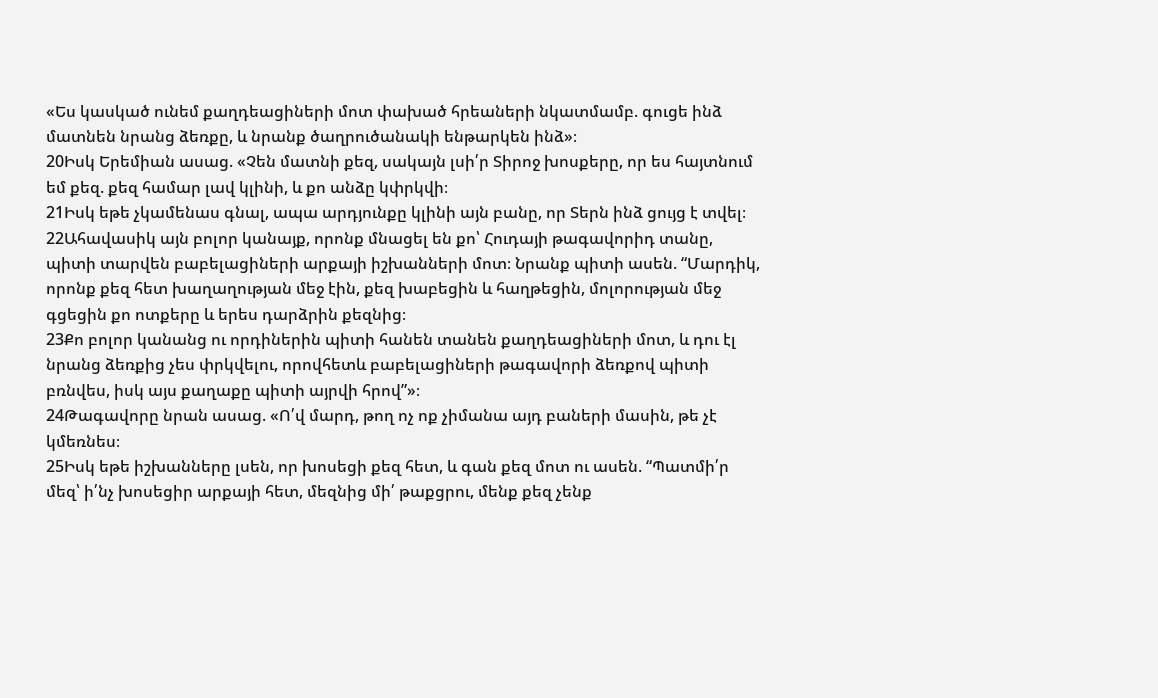«Ես կասկած ունեմ քաղդեացիների մոտ փախած հրեաների նկատմամբ. գուցե ինձ մատնեն նրանց ձեռքը, և նրանք ծաղրուծանակի ենթարկեն ինձ»։
20Իսկ Երեմիան ասաց. «Չեն մատնի քեզ, սակայն լսի՛ր Տիրոջ խոսքերը, որ ես հայտնում եմ քեզ. քեզ համար լավ կլինի, և քո անձը կփրկվի։
21Իսկ եթե չկամենաս գնալ, ապա արդյունքը կլինի այն բանը, որ Տերն ինձ ցույց է տվել։
22Ահավասիկ այն բոլոր կանայք, որոնք մնացել են քո՝ Հուդայի թագավորիդ տանը, պիտի տարվեն բաբելացիների արքայի իշխանների մոտ։ Նրանք պիտի ասեն. “Մարդիկ, որոնք քեզ հետ խաղաղության մեջ էին, քեզ խաբեցին և հաղթեցին, մոլորության մեջ գցեցին քո ոտքերը և երես դարձրին քեզնից։
23Քո բոլոր կանանց ու որդիներին պիտի հանեն տանեն քաղդեացիների մոտ, և դու էլ նրանց ձեռքից չես փրկվելու, որովհետև բաբելացիների թագավորի ձեռքով պիտի բռնվես, իսկ այս քաղաքը պիտի այրվի հրով”»։
24Թագավորը նրան ասաց. «Ո՛վ մարդ, թող ոչ ոք չիմանա այդ բաների մասին, թե չէ կմեռնես։
25Իսկ եթե իշխանները լսեն, որ խոսեցի քեզ հետ, և գան քեզ մոտ ու ասեն. “Պատմի՛ր մեզ՝ ի՛նչ խոսեցիր արքայի հետ, մեզնից մի՛ թաքցրու, մենք քեզ չենք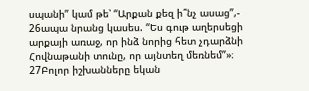սպանի” կամ թե՝ “Արքան քեզ ի՞նչ ասաց”,-
26ապա նրանց կասես. “Ես գութ աղերսեցի արքայի առաջ, որ ինձ նորից հետ չդարձնի Հովնաթանի տունը, որ այնտեղ մեռնեմ”»։
27Բոլոր իշխանները եկան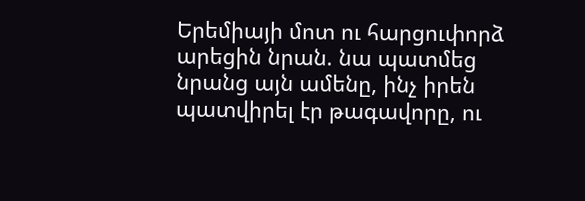Երեմիայի մոտ ու հարցուփորձ արեցին նրան. նա պատմեց նրանց այն ամենը, ինչ իրեն պատվիրել էր թագավորը, ու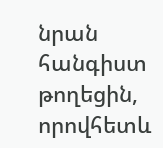նրան հանգիստ թողեցին, որովհետև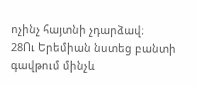ոչինչ հայտնի չդարձավ։
28Ու Երեմիան նստեց բանտի գավթում մինչև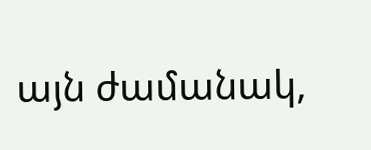այն ժամանակ,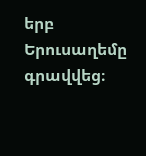երբ Երուսաղեմը գրավվեց։